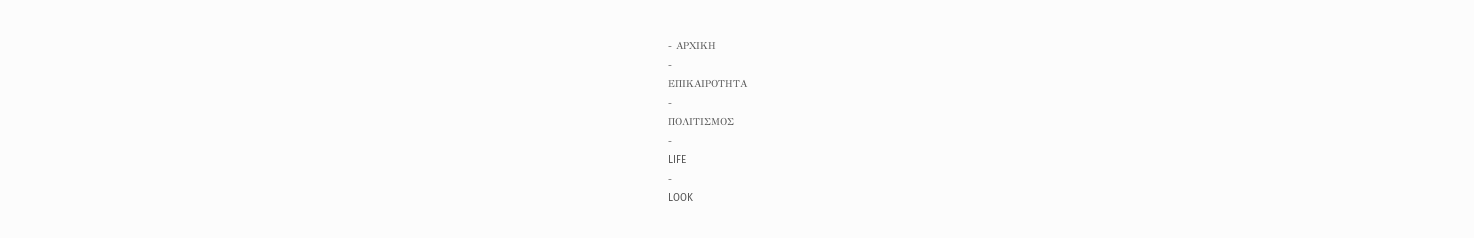- ΑΡΧΙΚΗ
-
ΕΠΙΚΑΙΡΟΤΗΤΑ
-
ΠΟΛΙΤΙΣΜΟΣ
-
LIFE
-
LOOK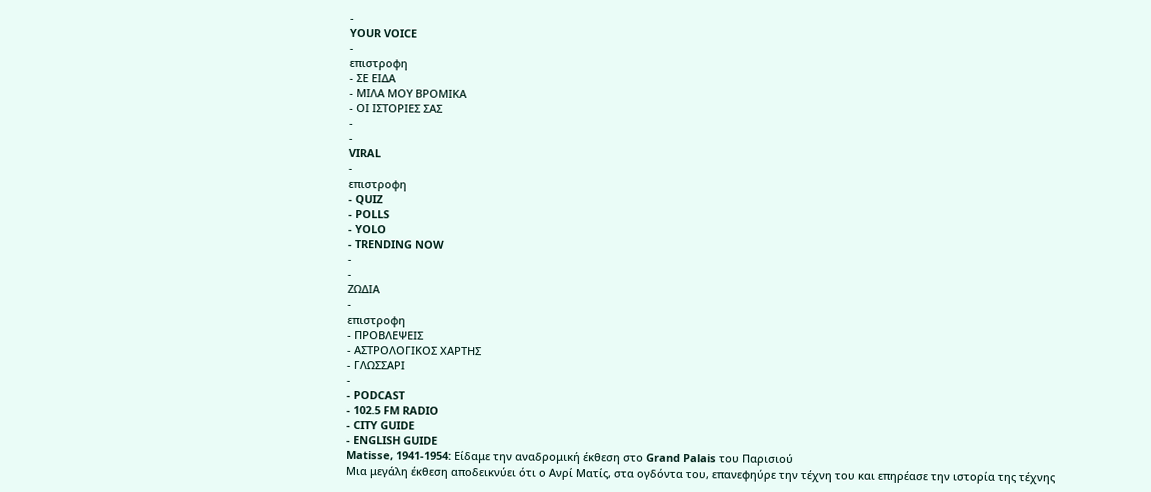-
YOUR VOICE
-
επιστροφη
- ΣΕ ΕΙΔΑ
- ΜΙΛΑ ΜΟΥ ΒΡΟΜΙΚΑ
- ΟΙ ΙΣΤΟΡΙΕΣ ΣΑΣ
-
-
VIRAL
-
επιστροφη
- QUIZ
- POLLS
- YOLO
- TRENDING NOW
-
-
ΖΩΔΙΑ
-
επιστροφη
- ΠΡΟΒΛΕΨΕΙΣ
- ΑΣΤΡΟΛΟΓΙΚΟΣ ΧΑΡΤΗΣ
- ΓΛΩΣΣΑΡΙ
-
- PODCAST
- 102.5 FM RADIO
- CITY GUIDE
- ENGLISH GUIDE
Matisse, 1941-1954: Είδαμε την αναδρομική έκθεση στο Grand Palais του Παρισιού
Μια μεγάλη έκθεση αποδεικνύει ότι ο Ανρί Ματίς, στα ογδόντα του, επανεφηύρε την τέχνη του και επηρέασε την ιστορία της τέχνης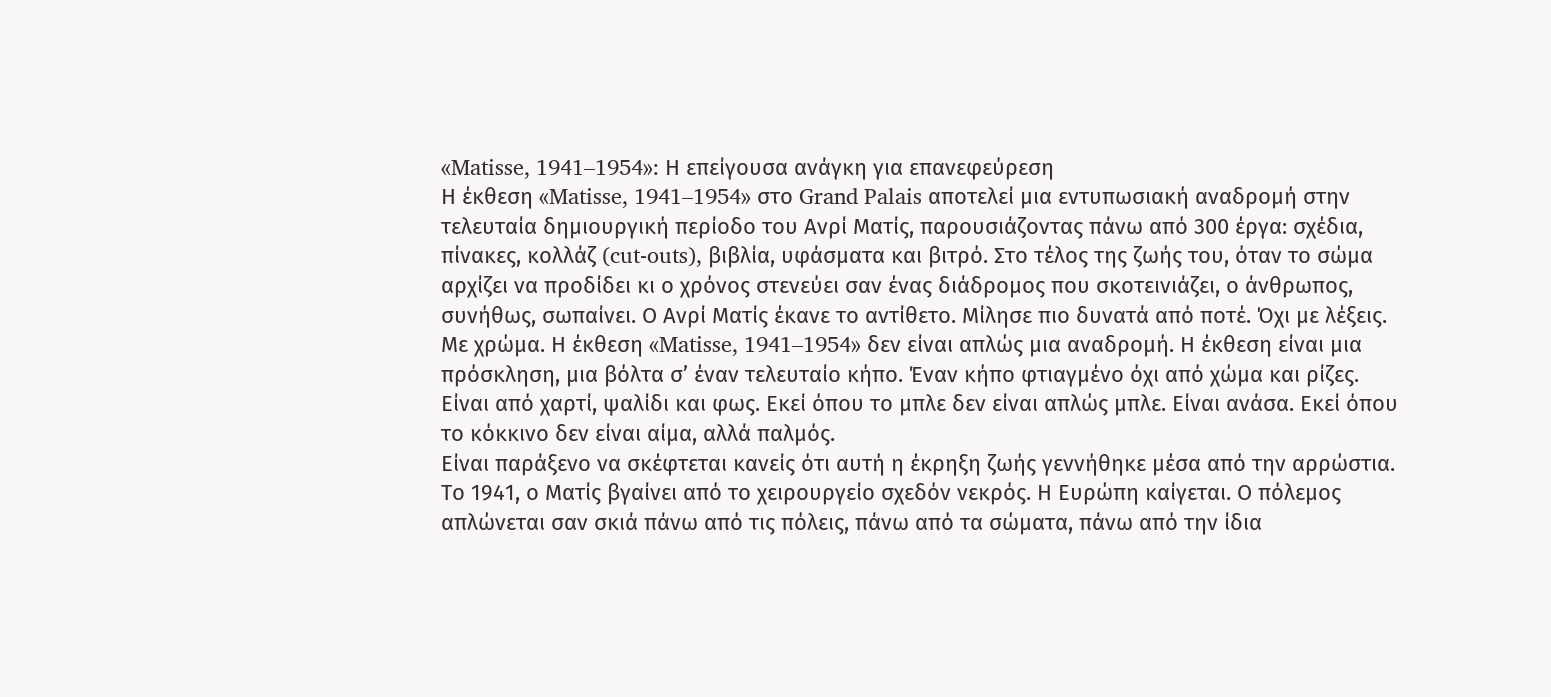«Matisse, 1941–1954»: Η επείγουσα ανάγκη για επανεφεύρεση
Η έκθεση «Matisse, 1941–1954» στο Grand Palais αποτελεί μια εντυπωσιακή αναδρομή στην τελευταία δημιουργική περίοδο του Ανρί Ματίς, παρουσιάζοντας πάνω από 300 έργα: σχέδια, πίνακες, κολλάζ (cut-outs), βιβλία, υφάσματα και βιτρό. Στο τέλος της ζωής του, όταν το σώμα αρχίζει να προδίδει κι ο χρόνος στενεύει σαν ένας διάδρομος που σκοτεινιάζει, ο άνθρωπος, συνήθως, σωπαίνει. Ο Ανρί Ματίς έκανε το αντίθετο. Μίλησε πιο δυνατά από ποτέ. Όχι με λέξεις. Με χρώμα. Η έκθεση «Matisse, 1941–1954» δεν είναι απλώς μια αναδρομή. Η έκθεση είναι μια πρόσκληση, μια βόλτα σ’ έναν τελευταίο κήπο. Έναν κήπο φτιαγμένο όχι από χώμα και ρίζες. Είναι από χαρτί, ψαλίδι και φως. Εκεί όπου το μπλε δεν είναι απλώς μπλε. Είναι ανάσα. Εκεί όπου το κόκκινο δεν είναι αίμα, αλλά παλμός.
Είναι παράξενο να σκέφτεται κανείς ότι αυτή η έκρηξη ζωής γεννήθηκε μέσα από την αρρώστια. Το 1941, ο Ματίς βγαίνει από το χειρουργείο σχεδόν νεκρός. Η Ευρώπη καίγεται. Ο πόλεμος απλώνεται σαν σκιά πάνω από τις πόλεις, πάνω από τα σώματα, πάνω από την ίδια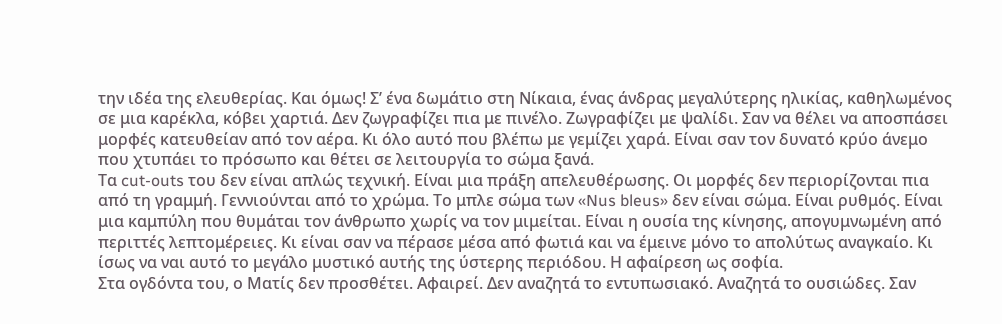την ιδέα της ελευθερίας. Και όμως! Σ’ ένα δωμάτιο στη Νίκαια, ένας άνδρας μεγαλύτερης ηλικίας, καθηλωμένος σε μια καρέκλα, κόβει χαρτιά. Δεν ζωγραφίζει πια με πινέλο. Ζωγραφίζει με ψαλίδι. Σαν να θέλει να αποσπάσει μορφές κατευθείαν από τον αέρα. Κι όλο αυτό που βλέπω με γεμίζει χαρά. Είναι σαν τον δυνατό κρύο άνεμο που χτυπάει το πρόσωπο και θέτει σε λειτουργία το σώμα ξανά.
Τα cut-outs του δεν είναι απλώς τεχνική. Είναι μια πράξη απελευθέρωσης. Οι μορφές δεν περιορίζονται πια από τη γραμμή. Γεννιούνται από το χρώμα. Το μπλε σώμα των «Nus bleus» δεν είναι σώμα. Είναι ρυθμός. Είναι μια καμπύλη που θυμάται τον άνθρωπο χωρίς να τον μιμείται. Είναι η ουσία της κίνησης, απογυμνωμένη από περιττές λεπτομέρειες. Κι είναι σαν να πέρασε μέσα από φωτιά και να έμεινε μόνο το απολύτως αναγκαίο. Κι ίσως να ναι αυτό το μεγάλο μυστικό αυτής της ύστερης περιόδου. Η αφαίρεση ως σοφία.
Στα ογδόντα του, ο Ματίς δεν προσθέτει. Αφαιρεί. Δεν αναζητά το εντυπωσιακό. Αναζητά το ουσιώδες. Σαν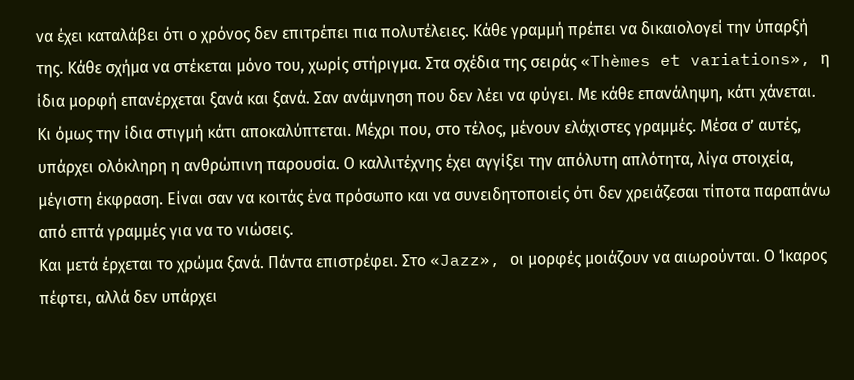να έχει καταλάβει ότι ο χρόνος δεν επιτρέπει πια πολυτέλειες. Κάθε γραμμή πρέπει να δικαιολογεί την ύπαρξή της. Κάθε σχήμα να στέκεται μόνο του, χωρίς στήριγμα. Στα σχέδια της σειράς «Thèmes et variations», η ίδια μορφή επανέρχεται ξανά και ξανά. Σαν ανάμνηση που δεν λέει να φύγει. Με κάθε επανάληψη, κάτι χάνεται. Κι όμως την ίδια στιγμή κάτι αποκαλύπτεται. Μέχρι που, στο τέλος, μένουν ελάχιστες γραμμές. Μέσα σ’ αυτές, υπάρχει ολόκληρη η ανθρώπινη παρουσία. Ο καλλιτέχνης έχει αγγίξει την απόλυτη απλότητα, λίγα στοιχεία, μέγιστη έκφραση. Είναι σαν να κοιτάς ένα πρόσωπο και να συνειδητοποιείς ότι δεν χρειάζεσαι τίποτα παραπάνω από επτά γραμμές για να το νιώσεις.
Και μετά έρχεται το χρώμα ξανά. Πάντα επιστρέφει. Στο «Jazz», οι μορφές μοιάζουν να αιωρούνται. Ο Ίκαρος πέφτει, αλλά δεν υπάρχει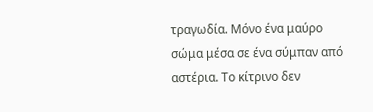τραγωδία. Μόνο ένα μαύρο σώμα μέσα σε ένα σύμπαν από αστέρια. Το κίτρινο δεν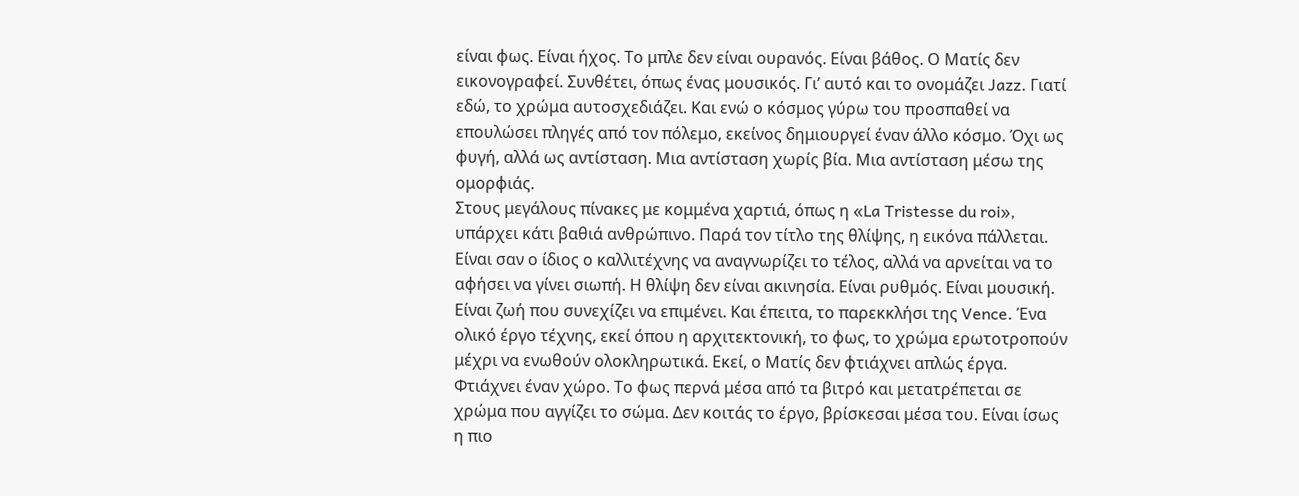είναι φως. Είναι ήχος. Το μπλε δεν είναι ουρανός. Είναι βάθος. Ο Ματίς δεν εικονογραφεί. Συνθέτει, όπως ένας μουσικός. Γι’ αυτό και το ονομάζει Jazz. Γιατί εδώ, το χρώμα αυτοσχεδιάζει. Και ενώ ο κόσμος γύρω του προσπαθεί να επουλώσει πληγές από τον πόλεμο, εκείνος δημιουργεί έναν άλλο κόσμο. Όχι ως φυγή, αλλά ως αντίσταση. Μια αντίσταση χωρίς βία. Μια αντίσταση μέσω της ομορφιάς.
Στους μεγάλους πίνακες με κομμένα χαρτιά, όπως η «La Tristesse du roi», υπάρχει κάτι βαθιά ανθρώπινο. Παρά τον τίτλο της θλίψης, η εικόνα πάλλεται. Είναι σαν ο ίδιος ο καλλιτέχνης να αναγνωρίζει το τέλος, αλλά να αρνείται να το αφήσει να γίνει σιωπή. Η θλίψη δεν είναι ακινησία. Είναι ρυθμός. Είναι μουσική. Είναι ζωή που συνεχίζει να επιμένει. Και έπειτα, το παρεκκλήσι της Vence. Ένα ολικό έργο τέχνης, εκεί όπου η αρχιτεκτονική, το φως, το χρώμα ερωτοτροπούν μέχρι να ενωθούν ολοκληρωτικά. Εκεί, ο Ματίς δεν φτιάχνει απλώς έργα. Φτιάχνει έναν χώρο. Το φως περνά μέσα από τα βιτρό και μετατρέπεται σε χρώμα που αγγίζει το σώμα. Δεν κοιτάς το έργο, βρίσκεσαι μέσα του. Είναι ίσως η πιο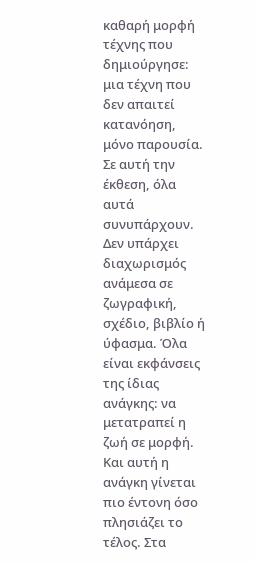καθαρή μορφή τέχνης που δημιούργησε: μια τέχνη που δεν απαιτεί κατανόηση, μόνο παρουσία.
Σε αυτή την έκθεση, όλα αυτά συνυπάρχουν. Δεν υπάρχει διαχωρισμός ανάμεσα σε ζωγραφική, σχέδιο, βιβλίο ή ύφασμα. Όλα είναι εκφάνσεις της ίδιας ανάγκης: να μετατραπεί η ζωή σε μορφή. Και αυτή η ανάγκη γίνεται πιο έντονη όσο πλησιάζει το τέλος. Στα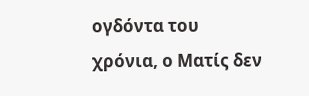ογδόντα του χρόνια, ο Ματίς δεν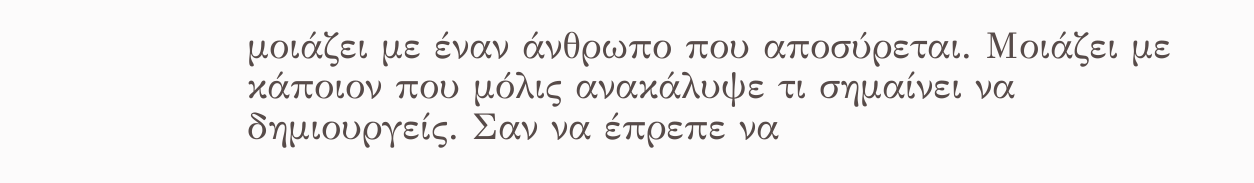μοιάζει με έναν άνθρωπο που αποσύρεται. Μοιάζει με κάποιον που μόλις ανακάλυψε τι σημαίνει να δημιουργείς. Σαν να έπρεπε να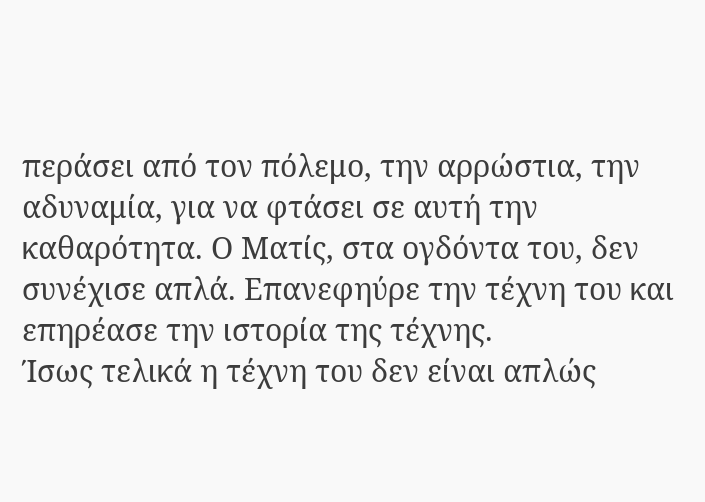περάσει από τον πόλεμο, την αρρώστια, την αδυναμία, για να φτάσει σε αυτή την καθαρότητα. Ο Ματίς, στα ογδόντα του, δεν συνέχισε απλά. Επανεφηύρε την τέχνη του και επηρέασε την ιστορία της τέχνης.
Ίσως τελικά η τέχνη του δεν είναι απλώς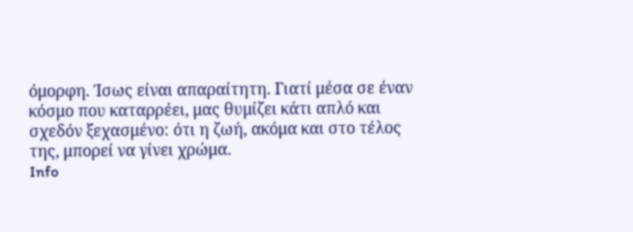όμορφη. Ίσως είναι απαραίτητη. Γιατί μέσα σε έναν κόσμο που καταρρέει, μας θυμίζει κάτι απλό και σχεδόν ξεχασμένο: ότι η ζωή, ακόμα και στο τέλος της, μπορεί να γίνει χρώμα.
Info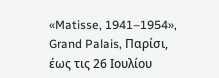«Matisse, 1941–1954», Grand Palais, Παρίσι, έως τις 26 Ιουλίου